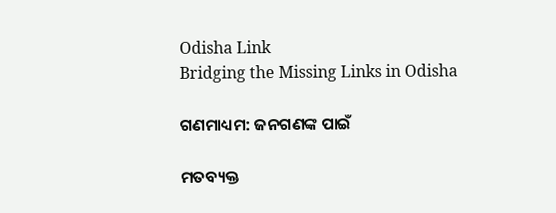Odisha Link
Bridging the Missing Links in Odisha

ଗଣମାଧ୍ୟମ: ଜନଗଣଙ୍କ ପାଇଁ

ମତବ୍ୟକ୍ତ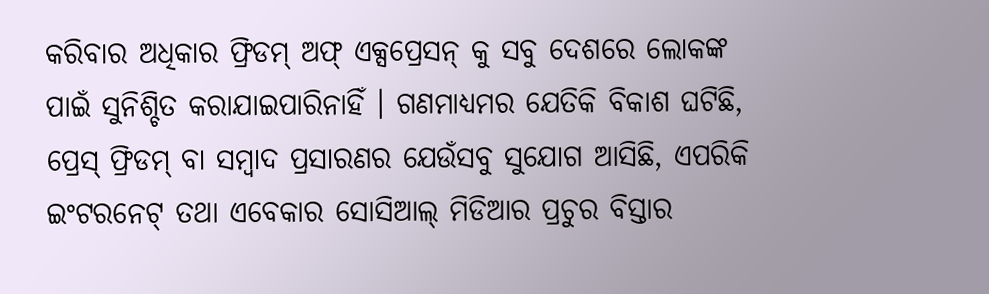କରିବାର ଅଧିକାର ଫ୍ରିଡମ୍ ଅଫ୍ ଏକ୍ସପ୍ରେସନ୍ କୁ ସବୁ ଦେଶରେ ଲୋକଙ୍କ ପାଇଁ ସୁନିଶ୍ଚିତ କରାଯାଇପାରିନାହିଁ । ଗଣମାଧ୍ୟମର ଯେତିକି ବିକାଶ ଘଟିଛି, ପ୍ରେସ୍ ଫ୍ରିଡମ୍ ବା ସମ୍ବାଦ ପ୍ରସାରଣର ଯେଉଁସବୁ ସୁଯୋଗ ଆସିଛି, ଏପରିକି ଇଂଟରନେଟ୍ ତଥା ଏବେକାର ସୋସିଆଲ୍ ମିଡିଆର ପ୍ରଚୁର ବିସ୍ତାର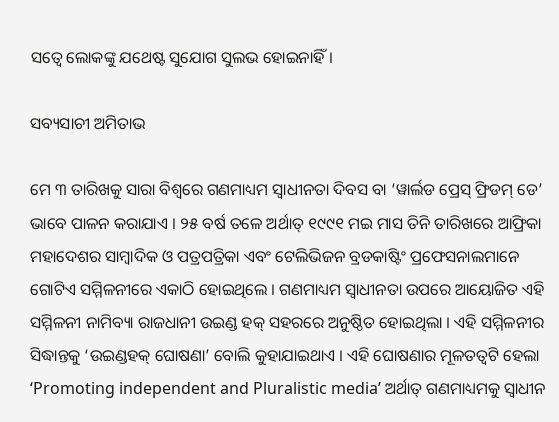ସତ୍ୱେ ଲୋକଙ୍କୁ ଯଥେଷ୍ଟ ସୁଯୋଗ ସୁଲଭ ହୋଇନାହିଁ।

ସବ୍ୟସାଚୀ ଅମିତାଭ

ମେ ୩ ତାରିଖକୁ ସାରା ବିଶ୍ୱରେ ଗଣମାଧ୍ୟମ ସ୍ୱାଧୀନତା ଦିବସ ବା ‘ୱାର୍ଲଡ ପ୍ରେସ୍ ଫ୍ରିଡମ୍ ଡେ’ ଭାବେ ପାଳନ କରାଯାଏ । ୨୫ ବର୍ଷ ତଳେ ଅର୍ଥାତ୍ ୧୯୯୧ ମଇ ମାସ ତିନି ତାରିଖରେ ଆଫ୍ରିକା ମହାଦେଶର ସାମ୍ବାଦିକ ଓ ପତ୍ରପତ୍ରିକା ଏବଂ ଟେଲିଭିଜନ ବ୍ରଡକାଷ୍ଟିଂ ପ୍ରଫେସନାଲମାନେ ଗୋଟିଏ ସମ୍ମିଳନୀରେ ଏକାଠି ହୋଇଥିଲେ । ଗଣମାଧ୍ୟମ ସ୍ୱାଧୀନତା ଉପରେ ଆୟୋଜିତ ଏହି ସମ୍ମିଳନୀ ନାମିବ୍ୟା ରାଜଧାନୀ ଉଇଣ୍ଡ ହକ୍ ସହରରେ ଅନୁଷ୍ଠିତ ହୋଇଥିଲା । ଏହି ସମ୍ମିଳନୀର ସିଦ୍ଧାନ୍ତକୁ ‘ଉଇଣ୍ଡହକ୍ ଘୋଷଣା’ ବୋଲି କୁହାଯାଇଥାଏ । ଏହି ଘୋଷଣାର ମୂଳତତ୍ୱଟି ହେଲା ‘Promoting independent and Pluralistic media’ ଅର୍ଥାତ୍ ଗଣମାଧ୍ୟମକୁ ସ୍ୱାଧୀନ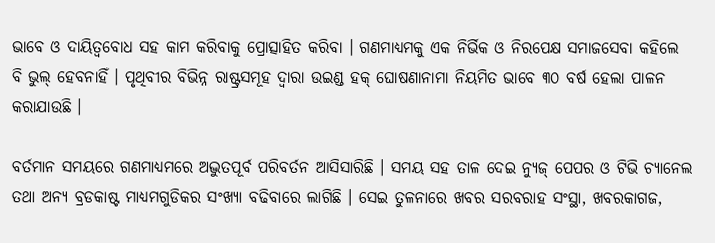ଭାବେ ଓ ଦାୟିତ୍ୱବୋଧ ସହ କାମ କରିବାକୁ ପ୍ରୋତ୍ସାହିତ କରିବା । ଗଣମାଧ୍ୟମକୁ ଏକ ନିର୍ଭିକ ଓ ନିରପେକ୍ଷ ସମାଜସେବା କହିଲେ ବି ଭୁଲ୍ ହେବନାହିଁ । ପୃଥିବୀର ବିଭିନ୍ନ ରାଷ୍ଟ୍ରସମୂହ ଦ୍ୱାରା ଉଇଣ୍ଡ ହକ୍ ଘୋଷଣାନାମା ନିୟମିତ ଭାବେ ୩୦ ବର୍ଷ ହେଲା ପାଳନ କରାଯାଉଛି ।

ବର୍ତମାନ ସମୟରେ ଗଣମାଧ୍ୟମରେ ଅଦ୍ଭୁତପୂର୍ବ ପରିବର୍ତନ ଆସିସାରିଛି । ସମୟ ସହ ତାଳ ଦେଇ ନ୍ୟୁଜ୍ ପେପର ଓ ଟିଭି ଚ୍ୟାନେଲ ତଥା ଅନ୍ୟ ବ୍ରଡକାଷ୍ଟ ମାଧ୍ୟମଗୁଡିକର ସଂଖ୍ୟା ବଢିବାରେ ଲାଗିଛି । ସେଇ ତୁଳନାରେ ଖବର ସରବରାହ ସଂସ୍ଥା, ଖବରକାଗଜ,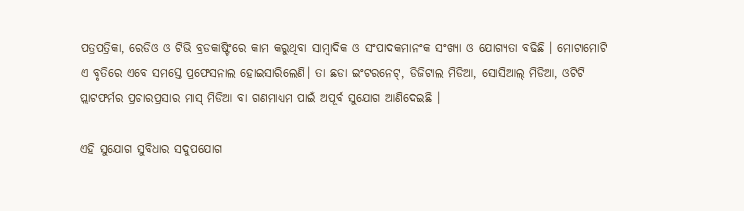ପତ୍ରପତ୍ରିକା, ରେଡିଓ ଓ ଟିଭି ବ୍ରଡକାଷ୍ଟିଂରେ କାମ କରୁଥିବା ସାମ୍ବାଦିକ ଓ ସଂପାଦକମାନଂକ ସଂଖ୍ୟା ଓ ଯୋଗ୍ୟତା ବଢିଛି । ମୋଟାମୋଟି ଏ ବୃତିରେ ଏବେ ସମସ୍ତେ ପ୍ରଫେସନାଲ ହୋଇସାରିଲେଣି। ତା ଛଡା ଇଂଟରନେଟ୍, ଡିଜିଟାଲ ମିଡିଆ, ସୋସିଆଲ୍ ମିଡିଆ, ଓଟିଟି ପ୍ଲାଟଫର୍ମର ପ୍ରଚାରପ୍ରସାର ମାସ୍ ମିଡିଆ ବା ଗଣମାଧ୍ୟମ ପାଇଁ ଅପୂର୍ବ ସୁଯୋଗ ଆଣିଦେଇଛି ।

ଏହି ସୁଯୋଗ ସୁବିଧାର ସଦୁପଯୋଗ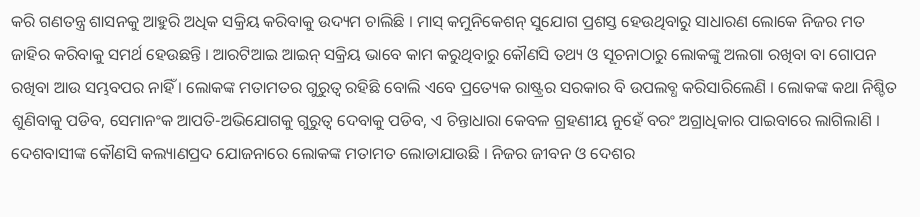କରି ଗଣତନ୍ତ୍ର ଶାସନକୁ ଆହୁରି ଅଧିକ ସକ୍ରିୟ କରିବାକୁ ଉଦ୍ୟମ ଚାଲିଛି । ମାସ୍ କମୁନିକେଶନ୍ ସୁଯୋଗ ପ୍ରଶସ୍ତ ହେଉଥିବାରୁ ସାଧାରଣ ଲୋକେ ନିଜର ମତ ଜାହିର କରିବାକୁ ସମର୍ଥ ହେଉଛନ୍ତି । ଆରଟିଆଇ ଆଇନ୍ ସକ୍ରିୟ ଭାବେ କାମ କରୁଥିବାରୁ କୌଣସି ତଥ୍ୟ ଓ ସୂଚନାଠାରୁ ଲୋକଙ୍କୁ ଅଲଗା ରଖିବା ବା ଗୋପନ ରଖିବା ଆଉ ସମ୍ଭବପର ନାହିଁ । ଲୋକଙ୍କ ମତାମତର ଗୁରୁତ୍ୱ ରହିଛି ବୋଲି ଏବେ ପ୍ରତ୍ୟେକ ରାଷ୍ଟ୍ରର ସରକାର ବି ଉପଲବ୍ଧ କରିସାରିଲେଣି । ଲୋକଙ୍କ କଥା ନିଶ୍ଚିତ ଶୁଣିବାକୁ ପଡିବ, ସେମାନଂକ ଆପତି-ଅଭିଯୋଗକୁ ଗୁରୁତ୍ୱ ଦେବାକୁ ପଡିବ, ଏ ଚିନ୍ତାଧାରା କେବଳ ଗ୍ରହଣୀୟ ନୁହେଁ ବରଂ ଅଗ୍ରାଧିକାର ପାଇବାରେ ଲାଗିଲାଣି । ଦେଶବାସୀଙ୍କ କୌଣସି କଲ୍ୟାଣପ୍ରଦ ଯୋଜନାରେ ଲୋକଙ୍କ ମତାମତ ଲୋଡାଯାଉଛି । ନିଜର ଜୀବନ ଓ ଦେଶର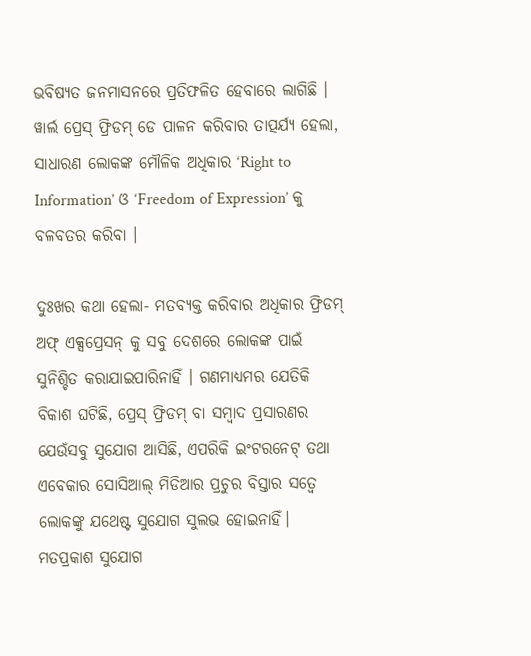ଭବିଷ୍ୟତ ଜନମାସନରେ ପ୍ରତିଫଳିତ ହେବାରେ ଲାଗିଛି । ୱାର୍ଲ ପ୍ରେସ୍ ଫ୍ରିଡମ୍ ଡେ ପାଳନ କରିବାର ତାତ୍ପର୍ଯ୍ୟ ହେଲା, ସାଧାରଣ ଲୋକଙ୍କ ମୌଳିକ ଅଧିକାର ‘Right to Information’ ଓ ‘Freedom of Expression’ କୁ ବଳବତର କରିବା ।

ଦୁଃଖର କଥା ହେଲା- ମତବ୍ୟକ୍ତ କରିବାର ଅଧିକାର ଫ୍ରିଡମ୍ ଅଫ୍ ଏକ୍ସପ୍ରେସନ୍ କୁ ସବୁ ଦେଶରେ ଲୋକଙ୍କ ପାଇଁ ସୁନିଶ୍ଚିତ କରାଯାଇପାରିନାହିଁ । ଗଣମାଧ୍ୟମର ଯେତିକି ବିକାଶ ଘଟିଛି, ପ୍ରେସ୍ ଫ୍ରିଡମ୍ ବା ସମ୍ବାଦ ପ୍ରସାରଣର ଯେଉଁସବୁ ସୁଯୋଗ ଆସିଛି, ଏପରିକି ଇଂଟରନେଟ୍ ତଥା ଏବେକାର ସୋସିଆଲ୍ ମିଡିଆର ପ୍ରଚୁର ବିସ୍ତାର ସତ୍ୱେ ଲୋକଙ୍କୁ ଯଥେଷ୍ଟ ସୁଯୋଗ ସୁଲଭ ହୋଇନାହିଁ। ମତପ୍ରକାଶ ସୁଯୋଗ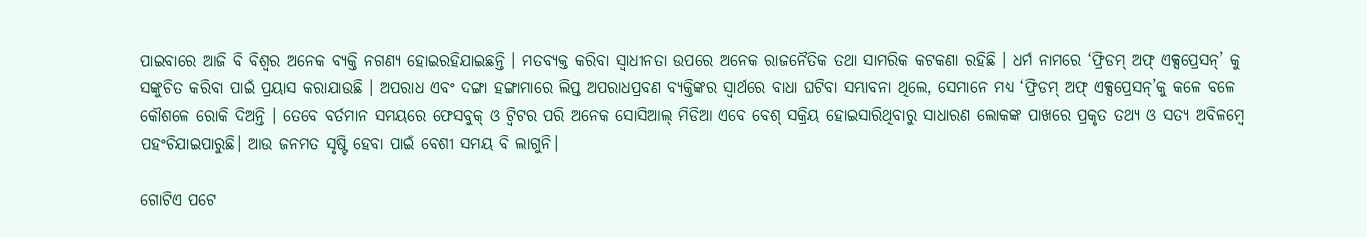ପାଇବାରେ ଆଜି ବି ବିଶ୍ୱର ଅନେକ ବ୍ୟକ୍ତି ନଗଣ୍ୟ ହୋଇରହିଯାଇଛନ୍ତି । ମତବ୍ୟକ୍ତ କରିବା ସ୍ୱାଧୀନତା ଉପରେ ଅନେକ ରାଜନୈତିକ ତଥା ସାମରିକ କଟକଣା ରହିଛି । ଧର୍ମ ନାମରେ ‘ଫ୍ରିଡମ୍ ଅଫ୍ ଏକ୍ସପ୍ରେସନ୍‌’ କୁ
ସଙ୍କୁଚିତ କରିବା ପାଇଁ ପ୍ରୟାସ କରାଯାଉଛି । ଅପରାଧ ଏବଂ ଦଙ୍ଗା ହଙ୍ଗାମାରେ ଲିପ୍ତ ଅପରାଧପ୍ରବଣ ବ୍ୟକ୍ତିଙ୍କର ସ୍ୱାର୍ଥରେ ବାଧା ଘଟିବା ସମ୍ଭାବନା ଥିଲେ, ସେମାନେ ମଧ୍ୟ ‘ଫ୍ରିଡମ୍ ଅଫ୍ ଏକ୍ସପ୍ରେସନ୍‌’କୁ କଳେ ବଳେ କୌଶଳେ ରୋକି ଦିଅନ୍ତି । ତେବେ ବର୍ତମାନ ସମୟରେ ଫେସବୁକ୍ ଓ ଟ୍ୱିଟର ପରି ଅନେକ ସୋସିଆଲ୍ ମିଡିଆ ଏବେ ବେଶ୍ ସକ୍ରିୟ ହୋଇସାରିଥିବାରୁ ସାଧାରଣ ଲୋକଙ୍କ ପାଖରେ ପ୍ରକୃତ ତଥ୍ୟ ଓ ସତ୍ୟ ଅବିଳମ୍ବେ ପହଂଚିଯାଇପାରୁଛି। ଆଉ ଜନମତ ସୃଷ୍ଟି ହେବା ପାଇଁ ବେଶୀ ସମୟ ବି ଲାଗୁନି।

ଗୋଟିଏ ପଟେ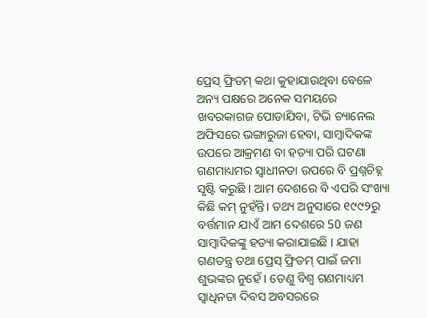ପ୍ରେସ୍ ଫ୍ରିଡମ୍ କଥା କୁହାଯାଉଥିବା ବେଳେ ଅନ୍ୟ ପକ୍ଷରେ ଅନେକ ସମୟରେ ଖବରକାଗଜ ପୋଡାଯିବା, ଟିଭି ଚ୍ୟାନେଲ ଅଫିସରେ ଭଙ୍ଗାରୁଜା ହେବା, ସାମ୍ବାଦିକଙ୍କ ଉପରେ ଆକ୍ରମଣ ବା ହତ୍ୟା ପରି ଘଟଣା ଗଣମାଧ୍ୟମର ସ୍ୱାଧୀନତା ଉପରେ ବି ପ୍ରଶ୍ନଚିହ୍ନ ସୃଷ୍ଟି କରୁଛି । ଆମ ଦେଶରେ ବି ଏପରି ସଂଖ୍ୟା କିଛି କମ୍ ନୁହଁନ୍ତି। ତଥ୍ୟ ଅନୁସାରେ ୧୯୯୨ରୁ ବର୍ତ୍ତମାନ ଯାଏଁ ଆମ ଦେଶରେ 50 ଜଣ ସାମ୍ବାଦିକଙ୍କୁ ହତ୍ୟା କରାଯାଇଛି । ଯାହା ଗଣତନ୍ତ୍ର ତଥା ପ୍ରେସ୍ ଫ୍ରିଡମ୍ ପାଇଁ ଜମା ଶୁଭଙ୍କର ନୁହେଁ । ତେଣୁ ବିଶ୍ୱ ଗଣମାଧ୍ୟମ ସ୍ୱାଧିନତା ଦିବସ ଅବସରରେ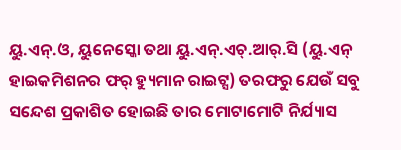ୟୁ.ଏନ୍‌.ଓ, ୟୁନେସ୍କୋ ତଥା ୟୁ.ଏନ୍‌.ଏଚ୍‌.ଆର୍‌.ସି (ୟୁ.ଏନ୍ ହାଇକମିଶନର ଫର୍ ହ୍ୟୁମାନ ରାଇଟ୍ସ) ତରଫରୁ ଯେଉଁ ସବୁ ସନ୍ଦେଶ ପ୍ରକାଶିତ ହୋଇଛି ତାର ମୋଟାମୋଟି ନିର୍ଯ୍ୟାସ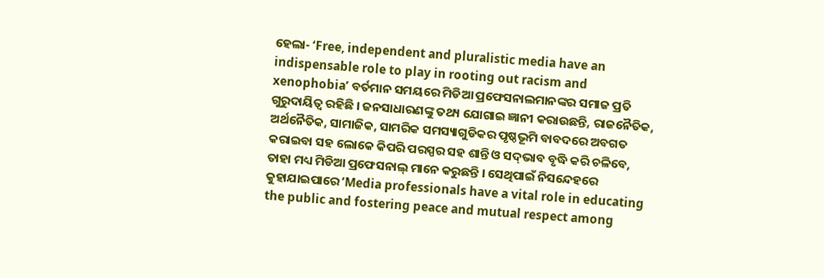ହେଲା- ‘Free, independent and pluralistic media have an indispensable role to play in rooting out racism and xenophobia’ ବର୍ତମାନ ସମୟରେ ମିଡିଆ ପ୍ରଫେସନାଲମାନଙ୍କର ସମାଜ ପ୍ରତି ଗୁରୁଦାୟିତ୍ୱ ରହିଛି । ଜନସାଧାରଣଙ୍କୁ ତଥ୍ୟ ଯୋଗାଇ ଜ୍ଞାନୀ କରାଉଛନ୍ତି, ରାଜନୈତିକ, ଅର୍ଥନୈତିକ, ସାମାଜିକ, ସାମରିକ ସମସ୍ୟାଗୁଡିକର ପୃଷ୍ଠଭୂମି ବାବଦରେ ଅବଗତ କରାଇବା ସହ ଲୋକେ କିପରି ପରସ୍ପର ସହ ଶାନ୍ତି ଓ ସଦ୍‌ଭାବ ବୃଦ୍ଧି କରି ଚଳିବେ, ତାହା ମଧ୍ୟ ମିଡିଆ ପ୍ରଫେସନାଲ୍ ମାନେ କରୁଛନ୍ତି । ସେଥିପାଇଁ ନିସନ୍ଦେହରେ କୁହାଯାଇପାରେ ‘Media professionals have a vital role in educating the public and fostering peace and mutual respect among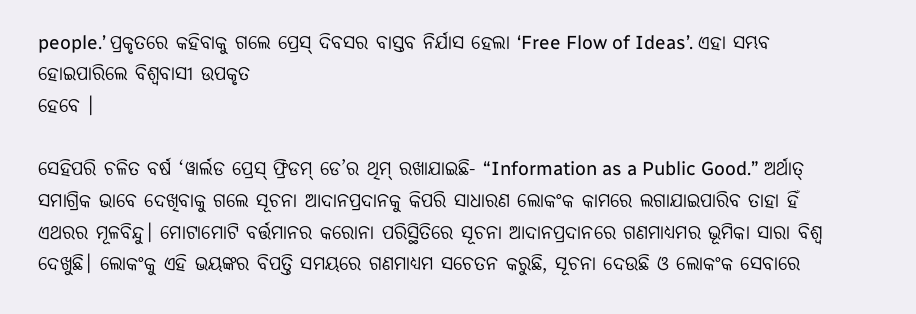people.’ ପ୍ରକୃତରେ କହିବାକୁ ଗଲେ ପ୍ରେସ୍ ଦିବସର ବାସ୍ତବ ନିର୍ଯାସ ହେଲା ‘Free Flow of Ideas’. ଏହା ସମ୍ଭବ ହୋଇପାରିଲେ ବିଶ୍ୱବାସୀ ଉପକୃତ
ହେବେ ।

ସେହିପରି ଚଳିତ ବର୍ଷ ‘ୱାର୍ଲଡ ପ୍ରେସ୍ ଫ୍ରିଡମ୍ ଡେ’ର ଥିମ୍ ରଖାଯାଇଛି- “Information as a Public Good.” ଅର୍ଥାତ୍ ସମାଗ୍ରିକ ଭାବେ ଦେଖିବାକୁ ଗଲେ ସୂଚନା ଆଦାନପ୍ରଦାନକୁ କିପରି ସାଧାରଣ ଲୋକଂକ କାମରେ ଲଗାଯାଇପାରିବ ତାହା ହିଁ ଏଥରର ମୂଳବିନ୍ଦୁ। ମୋଟାମୋଟି ବର୍ତ୍ତମାନର କରୋନା ପରିସ୍ଥିତିରେ ସୂଚନା ଆଦାନପ୍ରଦାନରେ ଗଣମାଧ୍ୟମର ଭୂମିକା ସାରା ବିଶ୍ବ ଦେଖୁଛି। ଲୋକଂକୁ ଏହି ଭୟଙ୍କର ବିପତ୍ତି ସମୟରେ ଗଣମାଧ୍ୟମ ସଚେତନ କରୁଛି, ସୂଚନା ଦେଉଛି ଓ ଲୋକଂକ ସେବାରେ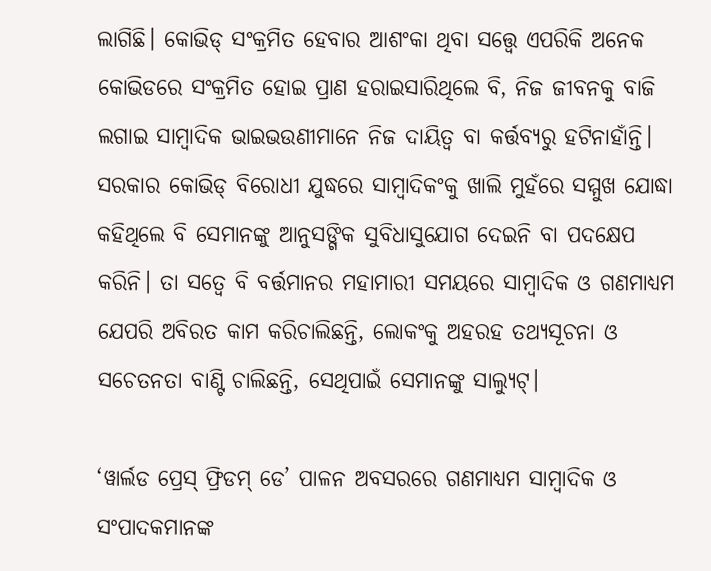ଲାଗିଛି। କୋଭିଡ୍ ସଂକ୍ରମିତ ହେବାର ଆଶଂକା ଥିବା ସତ୍ତ୍ବେ ଏପରିକି ଅନେକ କୋଭିଡରେ ସଂକ୍ରମିତ ହୋଇ ପ୍ରାଣ ହରାଇସାରିଥିଲେ ବି, ନିଜ ଜୀବନକୁ ବାଜି ଲଗାଇ ସାମ୍ବାଦିକ ଭାଇଭଉଣୀମାନେ ନିଜ ଦାୟିତ୍ବ ବା କର୍ତ୍ତବ୍ୟରୁ ହଟିନାହାଁନ୍ତି। ସରକାର କୋଭିଡ୍ ବିରୋଧୀ ଯୁଦ୍ଧରେ ସାମ୍ବାଦିକଂକୁ ଖାଲି ମୁହଁରେ ସମ୍ମୁଖ ଯୋଦ୍ଧା କହିଥିଲେ ବି ସେମାନଙ୍କୁ ଆନୁସଙ୍ଗିକ ସୁବିଧାସୁଯୋଗ ଦେଇନି ବା ପଦକ୍ଷେପ କରିନି। ତା ସତ୍ବେ ବି ବର୍ତ୍ତମାନର ମହାମାରୀ ସମୟରେ ସାମ୍ବାଦିକ ଓ ଗଣମାଧ୍ୟମ ଯେପରି ଅବିରତ କାମ କରିଚାଲିଛନ୍ତି, ଲୋକଂକୁ ଅହରହ ତଥ୍ୟସୂଚନା ଓ ସଚେତନତା ବାଣ୍ଟି ଚାଲିଛନ୍ତି, ସେଥିପାଇଁ ସେମାନଙ୍କୁ ସାଲ୍ୟୁଟ୍।

‘ୱାର୍ଲଡ ପ୍ରେସ୍ ଫ୍ରିଡମ୍ ଡେ’ ପାଳନ ଅବସରରେ ଗଣମାଧ୍ୟମ ସାମ୍ବାଦିକ ଓ ସଂପାଦକମାନଙ୍କ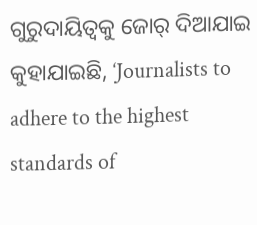ଗୁରୁଦାୟିତ୍ୱକୁ ଜୋର୍ ଦିଆଯାଇ କୁହାଯାଇଛି, ‘Journalists to adhere to the highest standards of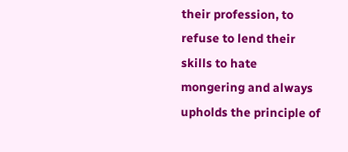their profession, to refuse to lend their skills to hate mongering and always upholds the principle of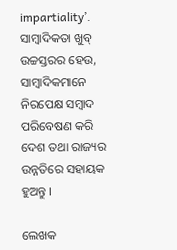impartiality’. ସାମ୍ବାଦିକତା ଖୁବ୍ ଉଚ୍ଚସ୍ତରର ହେଉ, ସାମ୍ବାଦିକମାନେ ନିରପେକ୍ଷ ସମ୍ବାଦ ପରିବେଷଣ କରି ଦେଶ ତଥା ରାଜ୍ୟର ଉନ୍ନତିରେ ସହାୟକ ହୁଅନ୍ତୁ ।

ଲେଖକ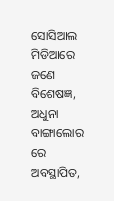ସୋସିଆଲ ମିଡିଆରେ ଜଣେ ବିଶେଷଜ୍ଞ, ଅଧୁନା ବାଙ୍ଗାଲୋର ରେ ଅବସ୍ଥାପିତ,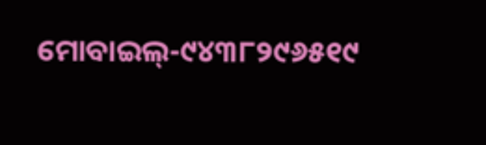ମୋବାଇଲ୍‌-୯୪୩୮୨୯୬୫୧୯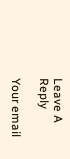Leave A Reply

Your email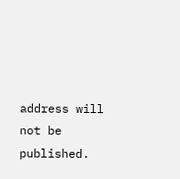address will not be published.